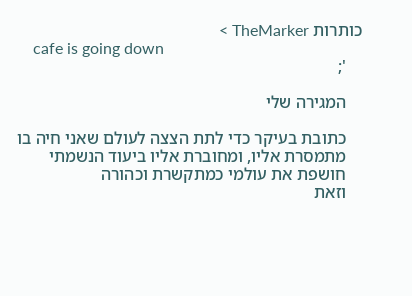כותרות TheMarker >
    cafe is going down
    ';

    המגירה שלי

    כתובת בעיקר כדי לתת הצצה לעולם שאני חיה בו
    מתמסרת אליו, ומחוברת אליו ביעוד הנשמתי
    חושפת את עולמי כמתקשרת וכהורה
    וזאת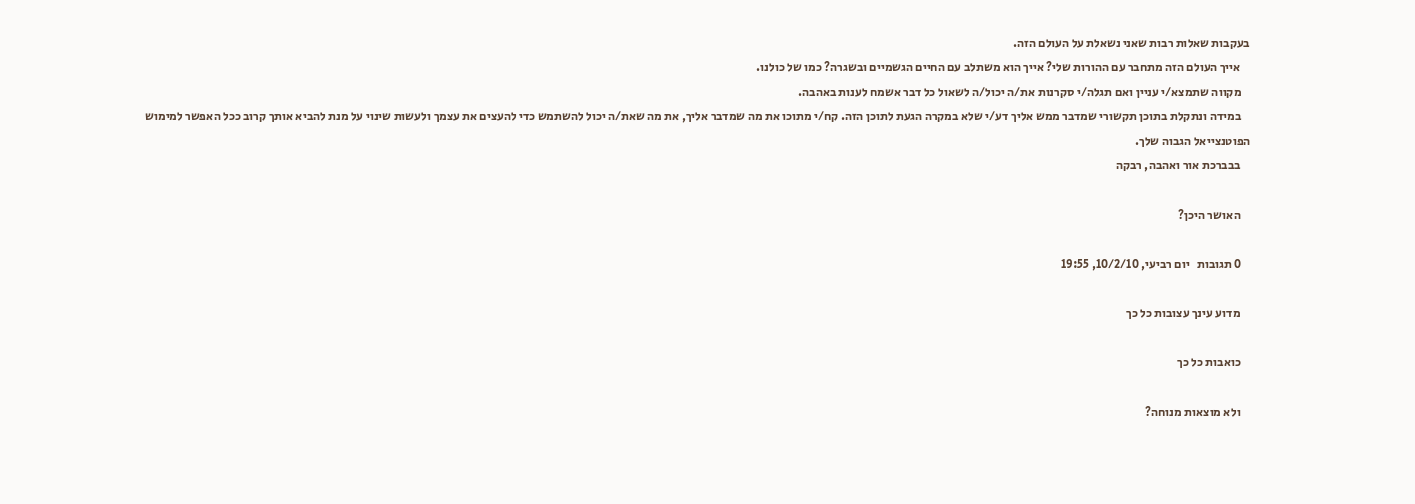בעקבות שאלות רבות שאני נשאלת על העולם הזה.
    אייך העולם הזה מתחבר עם ההורות שלי? אייך הוא משתלב עם החיים הגשמיים ובשגרה? כמו של כולנו.
    מקווה שתמצא/י עניין ואם תגלה/י סקרנות את/ה יכול/ה לשאול כל דבר אשמח לענות באהבה.
    במידה ונתקלת בתוכן תקשורי שמדבר ממש אליך דע/י שלא במקרה הגעת לתוכן הזה. קח/י מתוכו את מה שמדבר אליך, את מה שאת/ה יכול להשתמש כדי להעצים את עצמך ולעשות שינוי על מנת להביא אותך קרוב ככל האפשר למימוש הפוטנצייאל הגבוה שלך.
    בבברכת אור ואהבה, רבקה

    האושר היכן?

    0 תגובות   יום רביעי, 10/2/10, 19:55

    מדוע עינך עצובות כל כך

    כואבות כל כך

    ולא מוצאות מנוחה?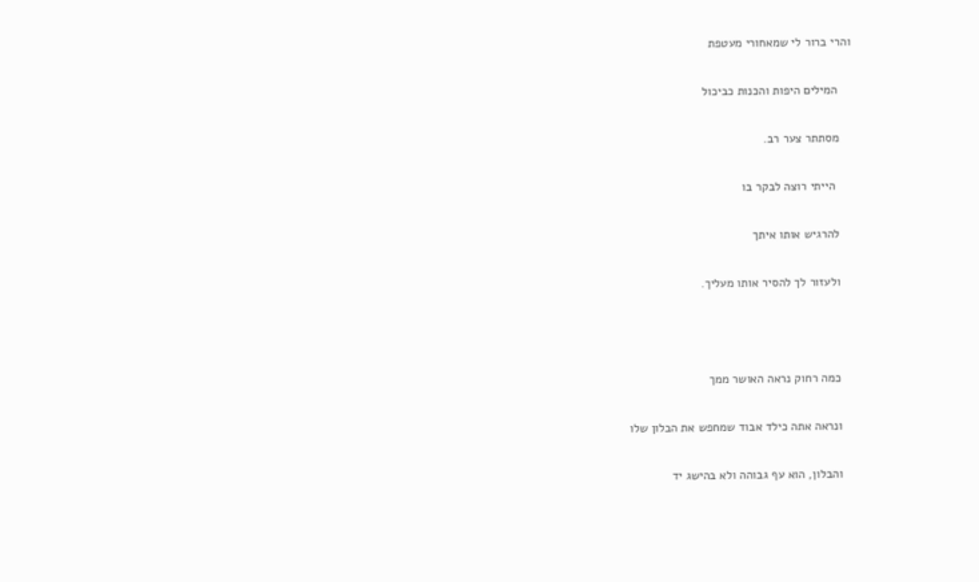והרי ברור לי שמאחורי מעטפת

    המילים היפות והכנות כביכול

    מסתתר צער רב.

     הייתי רוצה לבקר בו

    להרגיש אותו איתך

    ולעזור לך להסיר אותו מעליך.



    כמה רחוק נראה האושר ממך

    ונראה אתה כילד אבוד שמחפש את הבלון שלו

    והבלון, הוא עף גבוהה ולא בהישג יד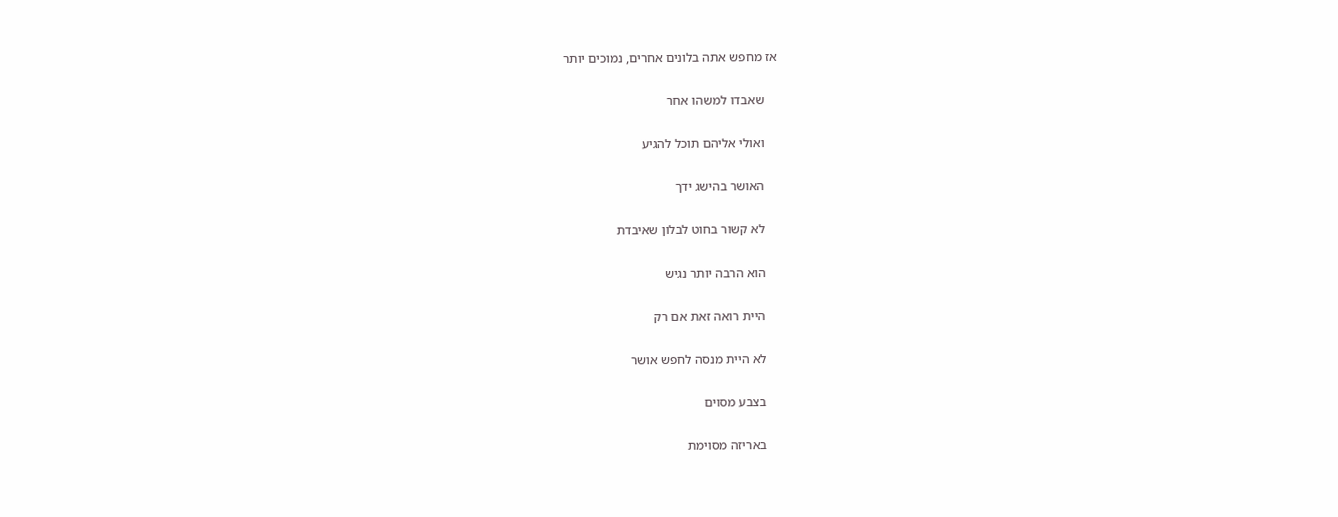אז מחפש אתה בלונים אחרים, נמוכים יותר

    שאבדו למשהו אחר

    ואולי אליהם תוכל להגיע

    האושר בהישג ידך

    לא קשור בחוט לבלון שאיבדת

    הוא הרבה יותר נגיש

    היית רואה זאת אם רק

    לא היית מנסה לחפש אושר

    בצבע מסוים

    באריזה מסוימת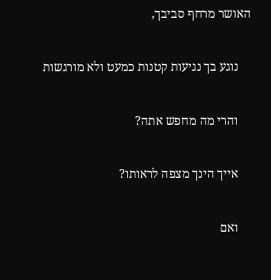האושר מרחף סביבך,

    נוגע בך נגיעות קטנות כמעט ולא מורגשות

    והרי מה מחפש אתה?

    אייך הינך מצפה לראותו?

    ואם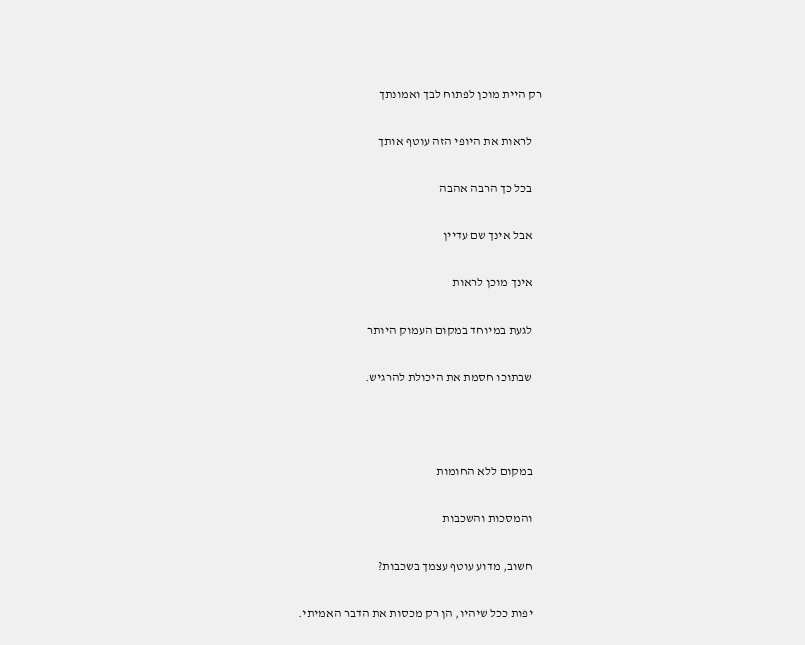רק היית מוכן לפתוח לבך ואמונתך

    לראות את היופי הזה עוטף אותך

    בכל כך הרבה אהבה

    אבל אינך שם עדיין

    אינך מוכן לראות

    לגעת במיוחד במקום העמוק היותר

    שבתוכו חסמת את היכולת להרגיש.



    במקום ללא החומות

    והמסכות והשכבות

    חשוב, מדוע עוטף עצמך בשכבות?

    יפות ככל שיהיו, הן רק מכסות את הדבר האמיתי.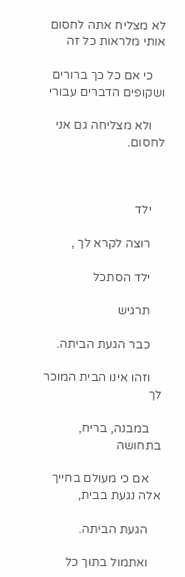לא מצליח אתה לחסום אותי מלראות כל זה

    כי אם כל כך ברורים ושקופים הדברים עבורי

    ולא מצליחה גם אני לחסום.



    ילד

    רוצה לקרא לך ,

    ילד הסתכל

    תרגיש

    כבר הגעת הביתה.

    וזהו אינו הבית המוכר לך

    במבנה, בריח, בתחושה

    אם כי מעולם בחייך אלה נגעת בבית,

    הגעת הביתה.

    ואתמול בתוך כל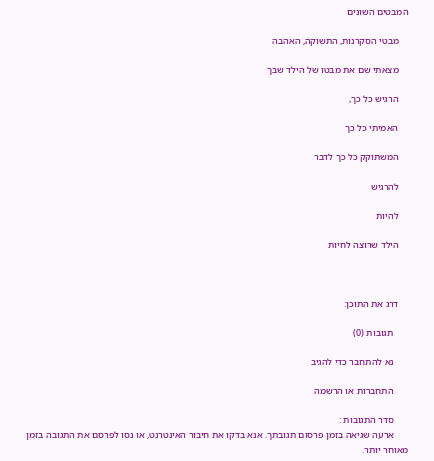המבטים השונים

    מבטי הסקרנות, התשוקה, האהבה

    מצאתי שם את מבטו של הילד שבך

    הרגיש כל כך,

    האמיתי כל כך

    המשתוקק כל כך לדבר

    להרגיש

    להיות

    הילד שרוצה לחיות



    דרג את התוכן:

      תגובות (0)

      נא להתחבר כדי להגיב

      התחברות או הרשמה

      סדר התגובות :
      ארעה שגיאה בזמן פרסום תגובתך. אנא בדקו את חיבור האינטרנט, או נסו לפרסם את התגובה בזמן מאוחר יותר.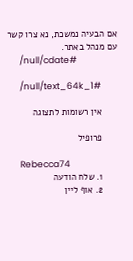אם הבעיה נמשכת, נא צרו קשר עם מנהל באתר.
      /null/cdate#

      /null/text_64k_1#

      אין רשומות לתצוגה

      פרופיל

      Rebecca74
      1. שלח הודעה
      2. אוף ליין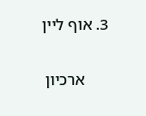3. אוף ליין

      ארכיון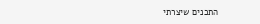התכנים שיצרתי